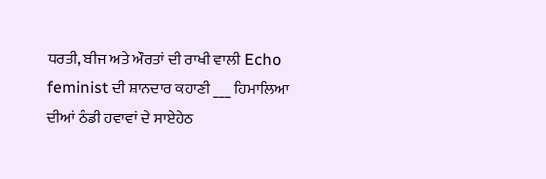ਧਰਤੀ, ਬੀਜ ਅਤੇ ਔਰਤਾਂ ਦੀ ਰਾਖੀ ਵਾਲੀ Echo feminist ਦੀ ਸ਼ਾਨਦਾਰ ਕਹਾਣੀ ___ ਹਿਮਾਲਿਆ ਦੀਆਂ ਠੰਡੀ ਹਵਾਵਾਂ ਦੇ ਸਾਏਹੇਠ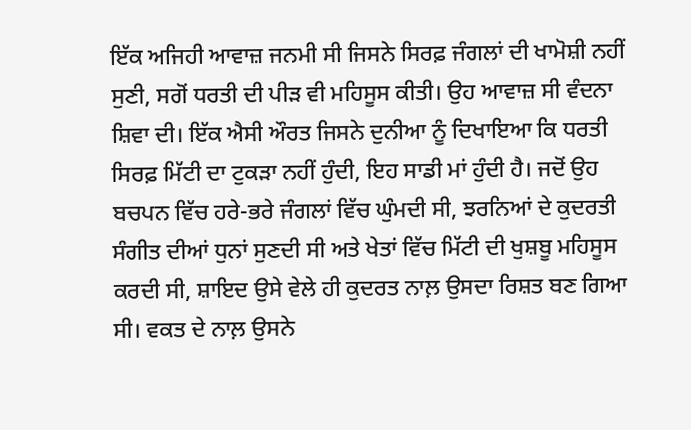ਇੱਕ ਅਜਿਹੀ ਆਵਾਜ਼ ਜਨਮੀ ਸੀ ਜਿਸਨੇ ਸਿਰਫ਼ ਜੰਗਲਾਂ ਦੀ ਖਾਮੋਸ਼ੀ ਨਹੀਂ ਸੁਣੀ, ਸਗੋਂ ਧਰਤੀ ਦੀ ਪੀੜ ਵੀ ਮਹਿਸੂਸ ਕੀਤੀ। ਉਹ ਆਵਾਜ਼ ਸੀ ਵੰਦਨਾ ਸ਼ਿਵਾ ਦੀ। ਇੱਕ ਐਸੀ ਔਰਤ ਜਿਸਨੇ ਦੁਨੀਆ ਨੂੰ ਦਿਖਾਇਆ ਕਿ ਧਰਤੀ ਸਿਰਫ਼ ਮਿੱਟੀ ਦਾ ਟੁਕੜਾ ਨਹੀਂ ਹੁੰਦੀ, ਇਹ ਸਾਡੀ ਮਾਂ ਹੁੰਦੀ ਹੈ। ਜਦੋਂ ਉਹ ਬਚਪਨ ਵਿੱਚ ਹਰੇ-ਭਰੇ ਜੰਗਲਾਂ ਵਿੱਚ ਘੁੰਮਦੀ ਸੀ, ਝਰਨਿਆਂ ਦੇ ਕੁਦਰਤੀ ਸੰਗੀਤ ਦੀਆਂ ਧੁਨਾਂ ਸੁਣਦੀ ਸੀ ਅਤੇ ਖੇਤਾਂ ਵਿੱਚ ਮਿੱਟੀ ਦੀ ਖੁਸ਼ਬੂ ਮਹਿਸੂਸ ਕਰਦੀ ਸੀ, ਸ਼ਾਇਦ ਉਸੇ ਵੇਲੇ ਹੀ ਕੁਦਰਤ ਨਾਲ਼ ਉਸਦਾ ਰਿਸ਼ਤ ਬਣ ਗਿਆ ਸੀ। ਵਕਤ ਦੇ ਨਾਲ਼ ਉਸਨੇ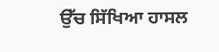ਉੱਚ ਸਿੱਖਿਆ ਹਾਸਲ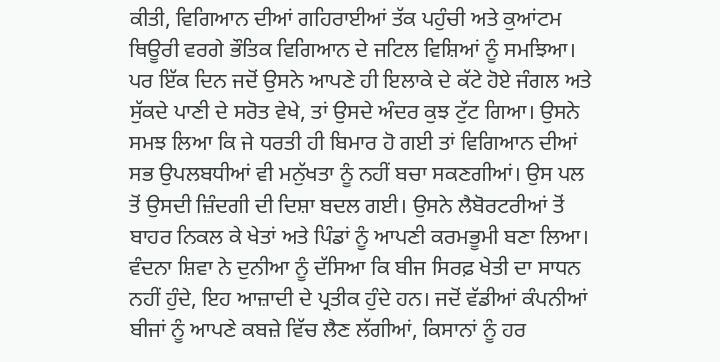ਕੀਤੀ, ਵਿਗਿਆਨ ਦੀਆਂ ਗਹਿਰਾਈਆਂ ਤੱਕ ਪਹੁੰਚੀ ਅਤੇ ਕੁਆਂਟਮ ਥਿਊਰੀ ਵਰਗੇ ਭੌਤਿਕ ਵਿਗਿਆਨ ਦੇ ਜਟਿਲ ਵਿਸ਼ਿਆਂ ਨੂੰ ਸਮਝਿਆ। ਪਰ ਇੱਕ ਦਿਨ ਜਦੋਂ ਉਸਨੇ ਆਪਣੇ ਹੀ ਇਲਾਕੇ ਦੇ ਕੱਟੇ ਹੋਏ ਜੰਗਲ ਅਤੇ ਸੁੱਕਦੇ ਪਾਣੀ ਦੇ ਸਰੋਤ ਵੇਖੇ, ਤਾਂ ਉਸਦੇ ਅੰਦਰ ਕੁਝ ਟੁੱਟ ਗਿਆ। ਉਸਨੇ ਸਮਝ ਲਿਆ ਕਿ ਜੇ ਧਰਤੀ ਹੀ ਬਿਮਾਰ ਹੋ ਗਈ ਤਾਂ ਵਿਗਿਆਨ ਦੀਆਂ ਸਭ ਉਪਲਬਧੀਆਂ ਵੀ ਮਨੁੱਖਤਾ ਨੂੰ ਨਹੀਂ ਬਚਾ ਸਕਣਗੀਆਂ। ਉਸ ਪਲ ਤੋਂ ਉਸਦੀ ਜ਼ਿੰਦਗੀ ਦੀ ਦਿਸ਼ਾ ਬਦਲ ਗਈ। ਉਸਨੇ ਲੈਬੋਰਟਰੀਆਂ ਤੋਂ ਬਾਹਰ ਨਿਕਲ ਕੇ ਖੇਤਾਂ ਅਤੇ ਪਿੰਡਾਂ ਨੂੰ ਆਪਣੀ ਕਰਮਭੂਮੀ ਬਣਾ ਲਿਆ। ਵੰਦਨਾ ਸ਼ਿਵਾ ਨੇ ਦੁਨੀਆ ਨੂੰ ਦੱਸਿਆ ਕਿ ਬੀਜ ਸਿਰਫ਼ ਖੇਤੀ ਦਾ ਸਾਧਨ ਨਹੀਂ ਹੁੰਦੇ, ਇਹ ਆਜ਼ਾਦੀ ਦੇ ਪ੍ਰਤੀਕ ਹੁੰਦੇ ਹਨ। ਜਦੋਂ ਵੱਡੀਆਂ ਕੰਪਨੀਆਂ ਬੀਜਾਂ ਨੂੰ ਆਪਣੇ ਕਬਜ਼ੇ ਵਿੱਚ ਲੈਣ ਲੱਗੀਆਂ, ਕਿਸਾਨਾਂ ਨੂੰ ਹਰ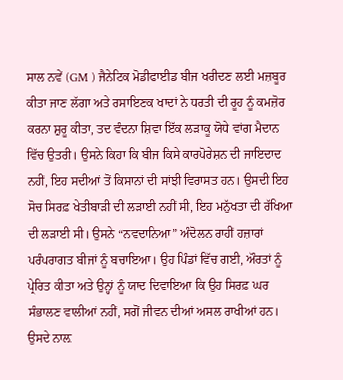ਸਾਲ ਨਵੇਂ (GM ) ਜੈਨੇਟਿਕ ਮੋਡੀਫਾਈਡ ਬੀਜ ਖਰੀਦਣ ਲਈ ਮਜ਼ਬੂਰ ਕੀਤਾ ਜਾਣ ਲੱਗਾ ਅਤੇ ਰਸਾਇਣਕ ਖਾਦਾਂ ਨੇ ਧਰਤੀ ਦੀ ਰੂਹ ਨੂੰ ਕਮਜ਼ੋਰ ਕਰਨਾ ਸ਼ੁਰੂ ਕੀਤਾ, ਤਦ ਵੰਦਨਾ ਸ਼ਿਵਾ ਇੱਕ ਲੜਾਕੂ ਯੋਧੇ ਵਾਂਗ ਮੈਦਾਨ ਵਿੱਚ ਉਤਰੀ। ਉਸਨੇ ਕਿਹਾ ਕਿ ਬੀਜ ਕਿਸੇ ਕਾਰਪੋਰੇਸ਼ਨ ਦੀ ਜਾਇਦਾਦ ਨਹੀਂ, ਇਹ ਸਦੀਆਂ ਤੋਂ ਕਿਸਾਨਾਂ ਦੀ ਸਾਂਝੀ ਵਿਰਾਸਤ ਹਨ। ਉਸਦੀ ਇਹ ਸੋਚ ਸਿਰਫ਼ ਖੇਤੀਬਾੜੀ ਦੀ ਲੜਾਈ ਨਹੀਂ ਸੀ, ਇਹ ਮਨੁੱਖਤਾ ਦੀ ਰੱਖਿਆ ਦੀ ਲੜਾਈ ਸੀ। ਉਸਨੇ “ਨਵਦਾਨਿਆ” ਅੰਦੋਲਨ ਰਾਹੀਂ ਹਜ਼ਾਰਾਂ ਪਰੰਪਰਾਗਤ ਬੀਜਾਂ ਨੂੰ ਬਚਾਇਆ। ਉਹ ਪਿੰਡਾਂ ਵਿੱਚ ਗਈ, ਔਰਤਾਂ ਨੂੰ ਪ੍ਰੇਰਿਤ ਕੀਤਾ ਅਤੇ ਉਨ੍ਹਾਂ ਨੂੰ ਯਾਦ ਦਿਵਾਇਆ ਕਿ ਉਹ ਸਿਰਫ਼ ਘਰ ਸੰਭਾਲਣ ਵਾਲੀਆਂ ਨਹੀਂ, ਸਗੋਂ ਜੀਵਨ ਦੀਆਂ ਅਸਲ ਰਾਖੀਆਂ ਹਨ। ਉਸਦੇ ਨਾਲ਼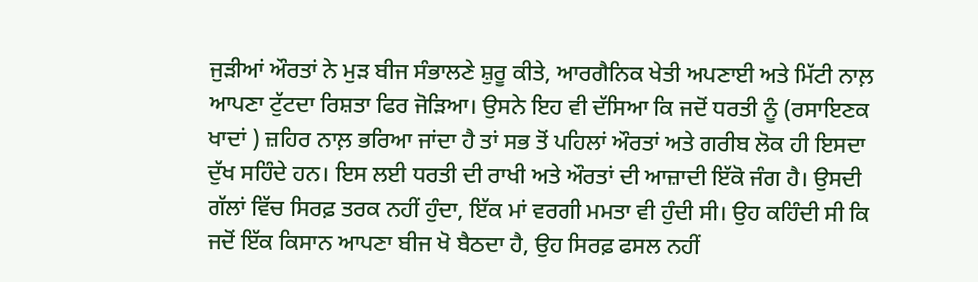ਜੁੜੀਆਂ ਔਰਤਾਂ ਨੇ ਮੁੜ ਬੀਜ ਸੰਭਾਲਣੇ ਸ਼ੁਰੂ ਕੀਤੇ, ਆਰਗੈਨਿਕ ਖੇਤੀ ਅਪਣਾਈ ਅਤੇ ਮਿੱਟੀ ਨਾਲ਼ ਆਪਣਾ ਟੁੱਟਦਾ ਰਿਸ਼ਤਾ ਫਿਰ ਜੋੜਿਆ। ਉਸਨੇ ਇਹ ਵੀ ਦੱਸਿਆ ਕਿ ਜਦੋਂ ਧਰਤੀ ਨੂੰ (ਰਸਾਇਣਕ ਖਾਦਾਂ ) ਜ਼ਹਿਰ ਨਾਲ਼ ਭਰਿਆ ਜਾਂਦਾ ਹੈ ਤਾਂ ਸਭ ਤੋਂ ਪਹਿਲਾਂ ਔਰਤਾਂ ਅਤੇ ਗਰੀਬ ਲੋਕ ਹੀ ਇਸਦਾ ਦੁੱਖ ਸਹਿੰਦੇ ਹਨ। ਇਸ ਲਈ ਧਰਤੀ ਦੀ ਰਾਖੀ ਅਤੇ ਔਰਤਾਂ ਦੀ ਆਜ਼ਾਦੀ ਇੱਕੋ ਜੰਗ ਹੈ। ਉਸਦੀ ਗੱਲਾਂ ਵਿੱਚ ਸਿਰਫ਼ ਤਰਕ ਨਹੀਂ ਹੁੰਦਾ, ਇੱਕ ਮਾਂ ਵਰਗੀ ਮਮਤਾ ਵੀ ਹੁੰਦੀ ਸੀ। ਉਹ ਕਹਿੰਦੀ ਸੀ ਕਿ ਜਦੋਂ ਇੱਕ ਕਿਸਾਨ ਆਪਣਾ ਬੀਜ ਖੋ ਬੈਠਦਾ ਹੈ, ਉਹ ਸਿਰਫ਼ ਫਸਲ ਨਹੀਂ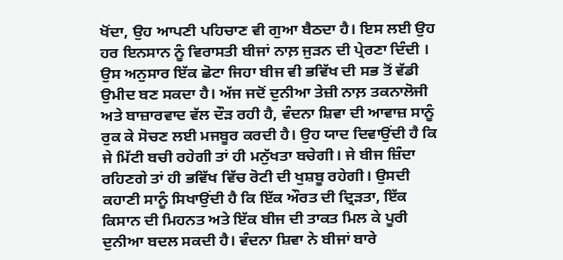ਖੋਂਦਾ, ਉਹ ਆਪਣੀ ਪਹਿਚਾਣ ਵੀ ਗੁਆ ਬੈਠਦਾ ਹੈ। ਇਸ ਲਈ ਉਹ ਹਰ ਇਨਸਾਨ ਨੂੰ ਵਿਰਾਸਤੀ ਬੀਜਾਂ ਨਾਲ਼ ਜੁੜਨ ਦੀ ਪ੍ਰੇਰਣਾ ਦਿੰਦੀ । ਉਸ ਅਨੁਸਾਰ ਇੱਕ ਛੋਟਾ ਜਿਹਾ ਬੀਜ ਵੀ ਭਵਿੱਖ ਦੀ ਸਭ ਤੋਂ ਵੱਡੀ ਉਮੀਦ ਬਣ ਸਕਦਾ ਹੈ। ਅੱਜ ਜਦੋਂ ਦੁਨੀਆ ਤੇਜ਼ੀ ਨਾਲ਼ ਤਕਨਾਲੋਜੀ ਅਤੇ ਬਾਜ਼ਾਰਵਾਦ ਵੱਲ ਦੌੜ ਰਹੀ ਹੈ, ਵੰਦਨਾ ਸ਼ਿਵਾ ਦੀ ਆਵਾਜ਼ ਸਾਨੂੰ ਰੁਕ ਕੇ ਸੋਚਣ ਲਈ ਮਜਬੂਰ ਕਰਦੀ ਹੈ। ਉਹ ਯਾਦ ਦਿਵਾਉਂਦੀ ਹੈ ਕਿ ਜੇ ਮਿੱਟੀ ਬਚੀ ਰਹੇਗੀ ਤਾਂ ਹੀ ਮਨੁੱਖਤਾ ਬਚੇਗੀ। ਜੇ ਬੀਜ ਜ਼ਿੰਦਾ ਰਹਿਣਗੇ ਤਾਂ ਹੀ ਭਵਿੱਖ ਵਿੱਚ ਰੋਟੀ ਦੀ ਖੁਸ਼ਬੂ ਰਹੇਗੀ। ਉਸਦੀ ਕਹਾਣੀ ਸਾਨੂੰ ਸਿਖਾਉਂਦੀ ਹੈ ਕਿ ਇੱਕ ਔਰਤ ਦੀ ਦ੍ਰਿੜਤਾ, ਇੱਕ ਕਿਸਾਨ ਦੀ ਮਿਹਨਤ ਅਤੇ ਇੱਕ ਬੀਜ ਦੀ ਤਾਕਤ ਮਿਲ ਕੇ ਪੂਰੀ ਦੁਨੀਆ ਬਦਲ ਸਕਦੀ ਹੈ। ਵੰਦਨਾ ਸ਼ਿਵਾ ਨੇ ਬੀਜਾਂ ਬਾਰੇ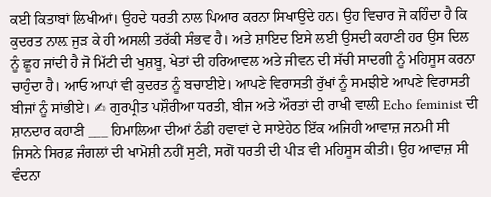ਕਈ ਕਿਤਾਬਾਂ ਲਿਖੀਆਂ। ਉਹਦੇ ਧਰਤੀ ਨਾਲ ਪਿਆਰ ਕਰਨਾ ਸਿਖਾਉਂਦੇ ਹਨ। ਉਹ ਵਿਚਾਰ ਜੋ ਕਹਿੰਦਾ ਹੈ ਕਿ ਕੁਦਰਤ ਨਾਲ਼ ਜੁੜ ਕੇ ਹੀ ਅਸਲੀ ਤਰੱਕੀ ਸੰਭਵ ਹੈ। ਅਤੇ ਸ਼ਾਇਦ ਇਸੇ ਲਈ ਉਸਦੀ ਕਹਾਣੀ ਹਰ ਉਸ ਦਿਲ ਨੂੰ ਛੂਹ ਜਾਂਦੀ ਹੈ ਜੋ ਮਿੱਟੀ ਦੀ ਖੁਸ਼ਬੂ, ਖੇਤਾਂ ਦੀ ਹਰਿਆਵਲ ਅਤੇ ਜੀਵਨ ਦੀ ਸੱਚੀ ਸਾਦਗੀ ਨੂੰ ਮਹਿਸੂਸ ਕਰਨਾ ਚਾਹੁੰਦਾ ਹੈ। ਆਓ ਆਪਾਂ ਵੀ ਕੁਦਰਤ ਨੂੰ ਬਚਾਈਏ। ਆਪਣੇ ਵਿਰਾਸਤੀ ਰੁੱਖਾਂ ਨੂੰ ਸਮਝੀਏ ਆਪਣੇ ਵਿਰਾਸਤੀ ਬੀਜਾਂ ਨੂੰ ਸਾਂਭੀਏ। ✍ ਗੁਰਪ੍ਰੀਤ ਪਸ਼ੌਰੀਆ ਧਰਤੀ, ਬੀਜ ਅਤੇ ਔਰਤਾਂ ਦੀ ਰਾਖੀ ਵਾਲੀ Echo feminist ਦੀ ਸ਼ਾਨਦਾਰ ਕਹਾਣੀ ___ ਹਿਮਾਲਿਆ ਦੀਆਂ ਠੰਡੀ ਹਵਾਵਾਂ ਦੇ ਸਾਏਹੇਠ ਇੱਕ ਅਜਿਹੀ ਆਵਾਜ਼ ਜਨਮੀ ਸੀ ਜਿਸਨੇ ਸਿਰਫ਼ ਜੰਗਲਾਂ ਦੀ ਖਾਮੋਸ਼ੀ ਨਹੀਂ ਸੁਣੀ, ਸਗੋਂ ਧਰਤੀ ਦੀ ਪੀੜ ਵੀ ਮਹਿਸੂਸ ਕੀਤੀ। ਉਹ ਆਵਾਜ਼ ਸੀ ਵੰਦਨਾ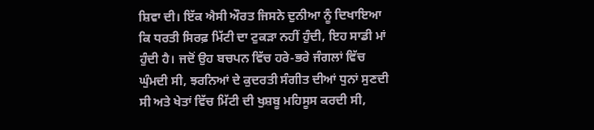ਸ਼ਿਵਾ ਦੀ। ਇੱਕ ਐਸੀ ਔਰਤ ਜਿਸਨੇ ਦੁਨੀਆ ਨੂੰ ਦਿਖਾਇਆ ਕਿ ਧਰਤੀ ਸਿਰਫ਼ ਮਿੱਟੀ ਦਾ ਟੁਕੜਾ ਨਹੀਂ ਹੁੰਦੀ, ਇਹ ਸਾਡੀ ਮਾਂ ਹੁੰਦੀ ਹੈ। ਜਦੋਂ ਉਹ ਬਚਪਨ ਵਿੱਚ ਹਰੇ-ਭਰੇ ਜੰਗਲਾਂ ਵਿੱਚ ਘੁੰਮਦੀ ਸੀ, ਝਰਨਿਆਂ ਦੇ ਕੁਦਰਤੀ ਸੰਗੀਤ ਦੀਆਂ ਧੁਨਾਂ ਸੁਣਦੀ ਸੀ ਅਤੇ ਖੇਤਾਂ ਵਿੱਚ ਮਿੱਟੀ ਦੀ ਖੁਸ਼ਬੂ ਮਹਿਸੂਸ ਕਰਦੀ ਸੀ,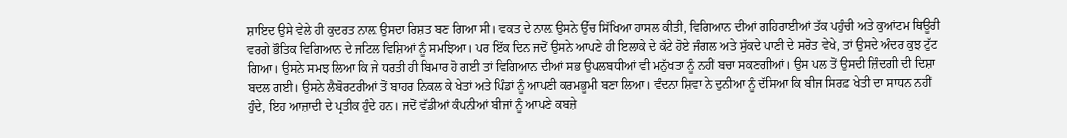ਸ਼ਾਇਦ ਉਸੇ ਵੇਲੇ ਹੀ ਕੁਦਰਤ ਨਾਲ਼ ਉਸਦਾ ਰਿਸ਼ਤ ਬਣ ਗਿਆ ਸੀ। ਵਕਤ ਦੇ ਨਾਲ਼ ਉਸਨੇ ਉੱਚ ਸਿੱਖਿਆ ਹਾਸਲ ਕੀਤੀ, ਵਿਗਿਆਨ ਦੀਆਂ ਗਹਿਰਾਈਆਂ ਤੱਕ ਪਹੁੰਚੀ ਅਤੇ ਕੁਆਂਟਮ ਥਿਊਰੀ ਵਰਗੇ ਭੌਤਿਕ ਵਿਗਿਆਨ ਦੇ ਜਟਿਲ ਵਿਸ਼ਿਆਂ ਨੂੰ ਸਮਝਿਆ। ਪਰ ਇੱਕ ਦਿਨ ਜਦੋਂ ਉਸਨੇ ਆਪਣੇ ਹੀ ਇਲਾਕੇ ਦੇ ਕੱਟੇ ਹੋਏ ਜੰਗਲ ਅਤੇ ਸੁੱਕਦੇ ਪਾਣੀ ਦੇ ਸਰੋਤ ਵੇਖੇ, ਤਾਂ ਉਸਦੇ ਅੰਦਰ ਕੁਝ ਟੁੱਟ ਗਿਆ। ਉਸਨੇ ਸਮਝ ਲਿਆ ਕਿ ਜੇ ਧਰਤੀ ਹੀ ਬਿਮਾਰ ਹੋ ਗਈ ਤਾਂ ਵਿਗਿਆਨ ਦੀਆਂ ਸਭ ਉਪਲਬਧੀਆਂ ਵੀ ਮਨੁੱਖਤਾ ਨੂੰ ਨਹੀਂ ਬਚਾ ਸਕਣਗੀਆਂ। ਉਸ ਪਲ ਤੋਂ ਉਸਦੀ ਜ਼ਿੰਦਗੀ ਦੀ ਦਿਸ਼ਾ ਬਦਲ ਗਈ। ਉਸਨੇ ਲੈਬੋਰਟਰੀਆਂ ਤੋਂ ਬਾਹਰ ਨਿਕਲ ਕੇ ਖੇਤਾਂ ਅਤੇ ਪਿੰਡਾਂ ਨੂੰ ਆਪਣੀ ਕਰਮਭੂਮੀ ਬਣਾ ਲਿਆ। ਵੰਦਨਾ ਸ਼ਿਵਾ ਨੇ ਦੁਨੀਆ ਨੂੰ ਦੱਸਿਆ ਕਿ ਬੀਜ ਸਿਰਫ਼ ਖੇਤੀ ਦਾ ਸਾਧਨ ਨਹੀਂ ਹੁੰਦੇ, ਇਹ ਆਜ਼ਾਦੀ ਦੇ ਪ੍ਰਤੀਕ ਹੁੰਦੇ ਹਨ। ਜਦੋਂ ਵੱਡੀਆਂ ਕੰਪਨੀਆਂ ਬੀਜਾਂ ਨੂੰ ਆਪਣੇ ਕਬਜ਼ੇ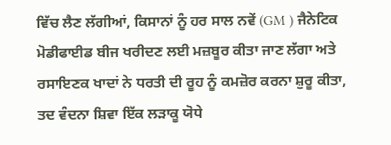ਵਿੱਚ ਲੈਣ ਲੱਗੀਆਂ, ਕਿਸਾਨਾਂ ਨੂੰ ਹਰ ਸਾਲ ਨਵੇਂ (GM ) ਜੈਨੇਟਿਕ ਮੋਡੀਫਾਈਡ ਬੀਜ ਖਰੀਦਣ ਲਈ ਮਜ਼ਬੂਰ ਕੀਤਾ ਜਾਣ ਲੱਗਾ ਅਤੇ ਰਸਾਇਣਕ ਖਾਦਾਂ ਨੇ ਧਰਤੀ ਦੀ ਰੂਹ ਨੂੰ ਕਮਜ਼ੋਰ ਕਰਨਾ ਸ਼ੁਰੂ ਕੀਤਾ, ਤਦ ਵੰਦਨਾ ਸ਼ਿਵਾ ਇੱਕ ਲੜਾਕੂ ਯੋਧੇ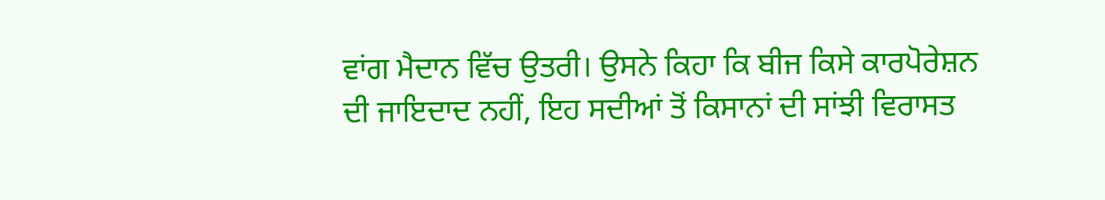ਵਾਂਗ ਮੈਦਾਨ ਵਿੱਚ ਉਤਰੀ। ਉਸਨੇ ਕਿਹਾ ਕਿ ਬੀਜ ਕਿਸੇ ਕਾਰਪੋਰੇਸ਼ਨ ਦੀ ਜਾਇਦਾਦ ਨਹੀਂ, ਇਹ ਸਦੀਆਂ ਤੋਂ ਕਿਸਾਨਾਂ ਦੀ ਸਾਂਝੀ ਵਿਰਾਸਤ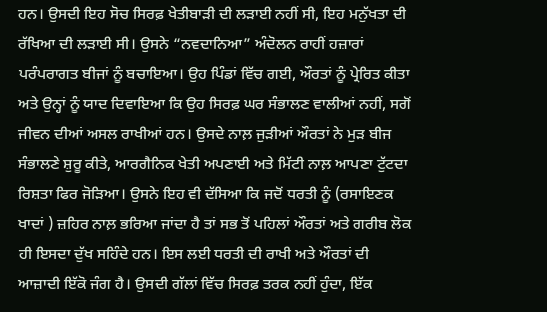ਹਨ। ਉਸਦੀ ਇਹ ਸੋਚ ਸਿਰਫ਼ ਖੇਤੀਬਾੜੀ ਦੀ ਲੜਾਈ ਨਹੀਂ ਸੀ, ਇਹ ਮਨੁੱਖਤਾ ਦੀ ਰੱਖਿਆ ਦੀ ਲੜਾਈ ਸੀ। ਉਸਨੇ “ਨਵਦਾਨਿਆ” ਅੰਦੋਲਨ ਰਾਹੀਂ ਹਜ਼ਾਰਾਂ ਪਰੰਪਰਾਗਤ ਬੀਜਾਂ ਨੂੰ ਬਚਾਇਆ। ਉਹ ਪਿੰਡਾਂ ਵਿੱਚ ਗਈ, ਔਰਤਾਂ ਨੂੰ ਪ੍ਰੇਰਿਤ ਕੀਤਾ ਅਤੇ ਉਨ੍ਹਾਂ ਨੂੰ ਯਾਦ ਦਿਵਾਇਆ ਕਿ ਉਹ ਸਿਰਫ਼ ਘਰ ਸੰਭਾਲਣ ਵਾਲੀਆਂ ਨਹੀਂ, ਸਗੋਂ ਜੀਵਨ ਦੀਆਂ ਅਸਲ ਰਾਖੀਆਂ ਹਨ। ਉਸਦੇ ਨਾਲ਼ ਜੁੜੀਆਂ ਔਰਤਾਂ ਨੇ ਮੁੜ ਬੀਜ ਸੰਭਾਲਣੇ ਸ਼ੁਰੂ ਕੀਤੇ, ਆਰਗੈਨਿਕ ਖੇਤੀ ਅਪਣਾਈ ਅਤੇ ਮਿੱਟੀ ਨਾਲ਼ ਆਪਣਾ ਟੁੱਟਦਾ ਰਿਸ਼ਤਾ ਫਿਰ ਜੋੜਿਆ। ਉਸਨੇ ਇਹ ਵੀ ਦੱਸਿਆ ਕਿ ਜਦੋਂ ਧਰਤੀ ਨੂੰ (ਰਸਾਇਣਕ ਖਾਦਾਂ ) ਜ਼ਹਿਰ ਨਾਲ਼ ਭਰਿਆ ਜਾਂਦਾ ਹੈ ਤਾਂ ਸਭ ਤੋਂ ਪਹਿਲਾਂ ਔਰਤਾਂ ਅਤੇ ਗਰੀਬ ਲੋਕ ਹੀ ਇਸਦਾ ਦੁੱਖ ਸਹਿੰਦੇ ਹਨ। ਇਸ ਲਈ ਧਰਤੀ ਦੀ ਰਾਖੀ ਅਤੇ ਔਰਤਾਂ ਦੀ ਆਜ਼ਾਦੀ ਇੱਕੋ ਜੰਗ ਹੈ। ਉਸਦੀ ਗੱਲਾਂ ਵਿੱਚ ਸਿਰਫ਼ ਤਰਕ ਨਹੀਂ ਹੁੰਦਾ, ਇੱਕ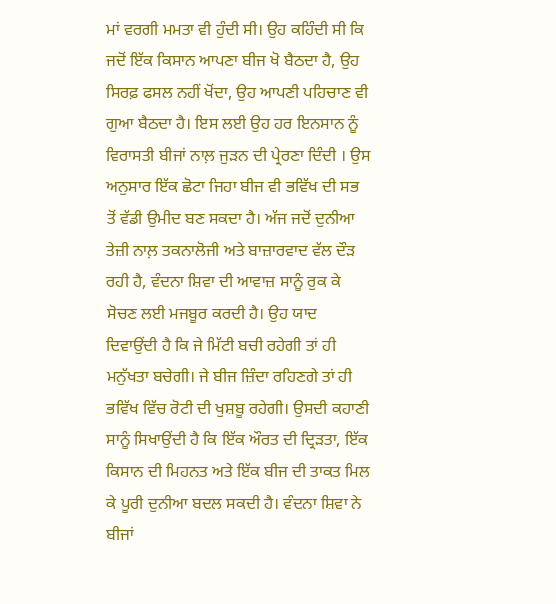ਮਾਂ ਵਰਗੀ ਮਮਤਾ ਵੀ ਹੁੰਦੀ ਸੀ। ਉਹ ਕਹਿੰਦੀ ਸੀ ਕਿ ਜਦੋਂ ਇੱਕ ਕਿਸਾਨ ਆਪਣਾ ਬੀਜ ਖੋ ਬੈਠਦਾ ਹੈ, ਉਹ ਸਿਰਫ਼ ਫਸਲ ਨਹੀਂ ਖੋਂਦਾ, ਉਹ ਆਪਣੀ ਪਹਿਚਾਣ ਵੀ ਗੁਆ ਬੈਠਦਾ ਹੈ। ਇਸ ਲਈ ਉਹ ਹਰ ਇਨਸਾਨ ਨੂੰ ਵਿਰਾਸਤੀ ਬੀਜਾਂ ਨਾਲ਼ ਜੁੜਨ ਦੀ ਪ੍ਰੇਰਣਾ ਦਿੰਦੀ । ਉਸ ਅਨੁਸਾਰ ਇੱਕ ਛੋਟਾ ਜਿਹਾ ਬੀਜ ਵੀ ਭਵਿੱਖ ਦੀ ਸਭ ਤੋਂ ਵੱਡੀ ਉਮੀਦ ਬਣ ਸਕਦਾ ਹੈ। ਅੱਜ ਜਦੋਂ ਦੁਨੀਆ ਤੇਜ਼ੀ ਨਾਲ਼ ਤਕਨਾਲੋਜੀ ਅਤੇ ਬਾਜ਼ਾਰਵਾਦ ਵੱਲ ਦੌੜ ਰਹੀ ਹੈ, ਵੰਦਨਾ ਸ਼ਿਵਾ ਦੀ ਆਵਾਜ਼ ਸਾਨੂੰ ਰੁਕ ਕੇ ਸੋਚਣ ਲਈ ਮਜਬੂਰ ਕਰਦੀ ਹੈ। ਉਹ ਯਾਦ ਦਿਵਾਉਂਦੀ ਹੈ ਕਿ ਜੇ ਮਿੱਟੀ ਬਚੀ ਰਹੇਗੀ ਤਾਂ ਹੀ ਮਨੁੱਖਤਾ ਬਚੇਗੀ। ਜੇ ਬੀਜ ਜ਼ਿੰਦਾ ਰਹਿਣਗੇ ਤਾਂ ਹੀ ਭਵਿੱਖ ਵਿੱਚ ਰੋਟੀ ਦੀ ਖੁਸ਼ਬੂ ਰਹੇਗੀ। ਉਸਦੀ ਕਹਾਣੀ ਸਾਨੂੰ ਸਿਖਾਉਂਦੀ ਹੈ ਕਿ ਇੱਕ ਔਰਤ ਦੀ ਦ੍ਰਿੜਤਾ, ਇੱਕ ਕਿਸਾਨ ਦੀ ਮਿਹਨਤ ਅਤੇ ਇੱਕ ਬੀਜ ਦੀ ਤਾਕਤ ਮਿਲ ਕੇ ਪੂਰੀ ਦੁਨੀਆ ਬਦਲ ਸਕਦੀ ਹੈ। ਵੰਦਨਾ ਸ਼ਿਵਾ ਨੇ ਬੀਜਾਂ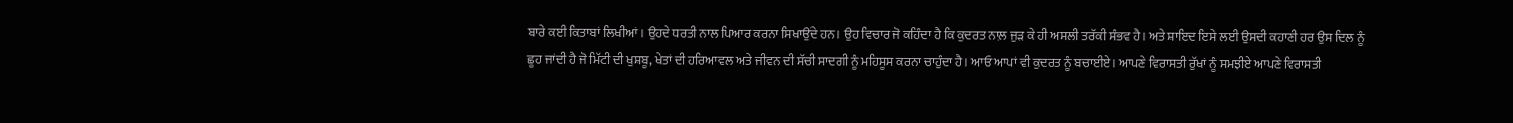ਬਾਰੇ ਕਈ ਕਿਤਾਬਾਂ ਲਿਖੀਆਂ। ਉਹਦੇ ਧਰਤੀ ਨਾਲ ਪਿਆਰ ਕਰਨਾ ਸਿਖਾਉਂਦੇ ਹਨ। ਉਹ ਵਿਚਾਰ ਜੋ ਕਹਿੰਦਾ ਹੈ ਕਿ ਕੁਦਰਤ ਨਾਲ਼ ਜੁੜ ਕੇ ਹੀ ਅਸਲੀ ਤਰੱਕੀ ਸੰਭਵ ਹੈ। ਅਤੇ ਸ਼ਾਇਦ ਇਸੇ ਲਈ ਉਸਦੀ ਕਹਾਣੀ ਹਰ ਉਸ ਦਿਲ ਨੂੰ ਛੂਹ ਜਾਂਦੀ ਹੈ ਜੋ ਮਿੱਟੀ ਦੀ ਖੁਸ਼ਬੂ, ਖੇਤਾਂ ਦੀ ਹਰਿਆਵਲ ਅਤੇ ਜੀਵਨ ਦੀ ਸੱਚੀ ਸਾਦਗੀ ਨੂੰ ਮਹਿਸੂਸ ਕਰਨਾ ਚਾਹੁੰਦਾ ਹੈ। ਆਓ ਆਪਾਂ ਵੀ ਕੁਦਰਤ ਨੂੰ ਬਚਾਈਏ। ਆਪਣੇ ਵਿਰਾਸਤੀ ਰੁੱਖਾਂ ਨੂੰ ਸਮਝੀਏ ਆਪਣੇ ਵਿਰਾਸਤੀ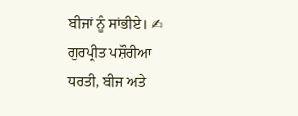ਬੀਜਾਂ ਨੂੰ ਸਾਂਭੀਏ। ✍ ਗੁਰਪ੍ਰੀਤ ਪਸ਼ੌਰੀਆ
ਧਰਤੀ, ਬੀਜ ਅਤੇ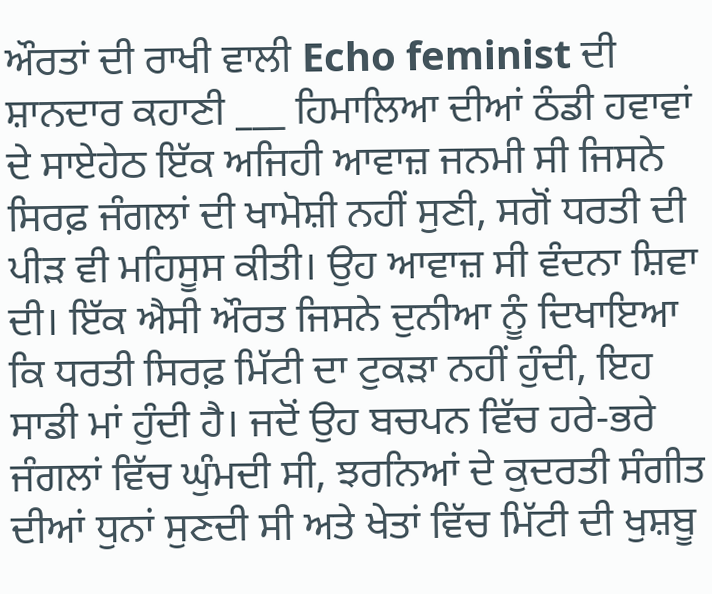ਔਰਤਾਂ ਦੀ ਰਾਖੀ ਵਾਲੀ Echo feminist ਦੀ ਸ਼ਾਨਦਾਰ ਕਹਾਣੀ ___ ਹਿਮਾਲਿਆ ਦੀਆਂ ਠੰਡੀ ਹਵਾਵਾਂ ਦੇ ਸਾਏਹੇਠ ਇੱਕ ਅਜਿਹੀ ਆਵਾਜ਼ ਜਨਮੀ ਸੀ ਜਿਸਨੇ ਸਿਰਫ਼ ਜੰਗਲਾਂ ਦੀ ਖਾਮੋਸ਼ੀ ਨਹੀਂ ਸੁਣੀ, ਸਗੋਂ ਧਰਤੀ ਦੀ ਪੀੜ ਵੀ ਮਹਿਸੂਸ ਕੀਤੀ। ਉਹ ਆਵਾਜ਼ ਸੀ ਵੰਦਨਾ ਸ਼ਿਵਾ ਦੀ। ਇੱਕ ਐਸੀ ਔਰਤ ਜਿਸਨੇ ਦੁਨੀਆ ਨੂੰ ਦਿਖਾਇਆ ਕਿ ਧਰਤੀ ਸਿਰਫ਼ ਮਿੱਟੀ ਦਾ ਟੁਕੜਾ ਨਹੀਂ ਹੁੰਦੀ, ਇਹ ਸਾਡੀ ਮਾਂ ਹੁੰਦੀ ਹੈ। ਜਦੋਂ ਉਹ ਬਚਪਨ ਵਿੱਚ ਹਰੇ-ਭਰੇ ਜੰਗਲਾਂ ਵਿੱਚ ਘੁੰਮਦੀ ਸੀ, ਝਰਨਿਆਂ ਦੇ ਕੁਦਰਤੀ ਸੰਗੀਤ ਦੀਆਂ ਧੁਨਾਂ ਸੁਣਦੀ ਸੀ ਅਤੇ ਖੇਤਾਂ ਵਿੱਚ ਮਿੱਟੀ ਦੀ ਖੁਸ਼ਬੂ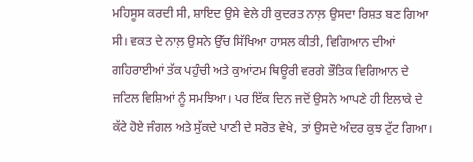ਮਹਿਸੂਸ ਕਰਦੀ ਸੀ, ਸ਼ਾਇਦ ਉਸੇ ਵੇਲੇ ਹੀ ਕੁਦਰਤ ਨਾਲ਼ ਉਸਦਾ ਰਿਸ਼ਤ ਬਣ ਗਿਆ ਸੀ। ਵਕਤ ਦੇ ਨਾਲ਼ ਉਸਨੇ ਉੱਚ ਸਿੱਖਿਆ ਹਾਸਲ ਕੀਤੀ, ਵਿਗਿਆਨ ਦੀਆਂ ਗਹਿਰਾਈਆਂ ਤੱਕ ਪਹੁੰਚੀ ਅਤੇ ਕੁਆਂਟਮ ਥਿਊਰੀ ਵਰਗੇ ਭੌਤਿਕ ਵਿਗਿਆਨ ਦੇ ਜਟਿਲ ਵਿਸ਼ਿਆਂ ਨੂੰ ਸਮਝਿਆ। ਪਰ ਇੱਕ ਦਿਨ ਜਦੋਂ ਉਸਨੇ ਆਪਣੇ ਹੀ ਇਲਾਕੇ ਦੇ ਕੱਟੇ ਹੋਏ ਜੰਗਲ ਅਤੇ ਸੁੱਕਦੇ ਪਾਣੀ ਦੇ ਸਰੋਤ ਵੇਖੇ, ਤਾਂ ਉਸਦੇ ਅੰਦਰ ਕੁਝ ਟੁੱਟ ਗਿਆ।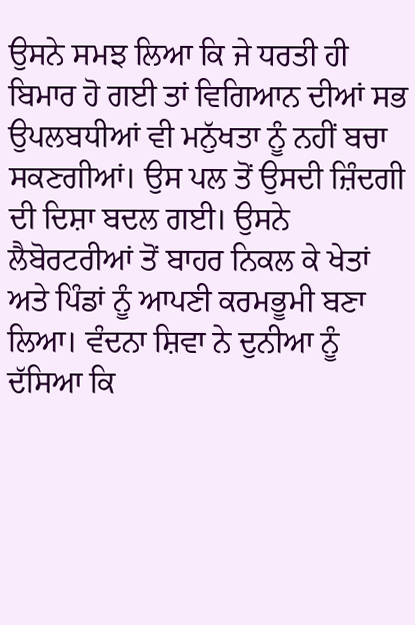ਉਸਨੇ ਸਮਝ ਲਿਆ ਕਿ ਜੇ ਧਰਤੀ ਹੀ ਬਿਮਾਰ ਹੋ ਗਈ ਤਾਂ ਵਿਗਿਆਨ ਦੀਆਂ ਸਭ ਉਪਲਬਧੀਆਂ ਵੀ ਮਨੁੱਖਤਾ ਨੂੰ ਨਹੀਂ ਬਚਾ ਸਕਣਗੀਆਂ। ਉਸ ਪਲ ਤੋਂ ਉਸਦੀ ਜ਼ਿੰਦਗੀ ਦੀ ਦਿਸ਼ਾ ਬਦਲ ਗਈ। ਉਸਨੇ ਲੈਬੋਰਟਰੀਆਂ ਤੋਂ ਬਾਹਰ ਨਿਕਲ ਕੇ ਖੇਤਾਂ ਅਤੇ ਪਿੰਡਾਂ ਨੂੰ ਆਪਣੀ ਕਰਮਭੂਮੀ ਬਣਾ ਲਿਆ। ਵੰਦਨਾ ਸ਼ਿਵਾ ਨੇ ਦੁਨੀਆ ਨੂੰ ਦੱਸਿਆ ਕਿ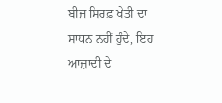ਬੀਜ ਸਿਰਫ਼ ਖੇਤੀ ਦਾ ਸਾਧਨ ਨਹੀਂ ਹੁੰਦੇ, ਇਹ ਆਜ਼ਾਦੀ ਦੇ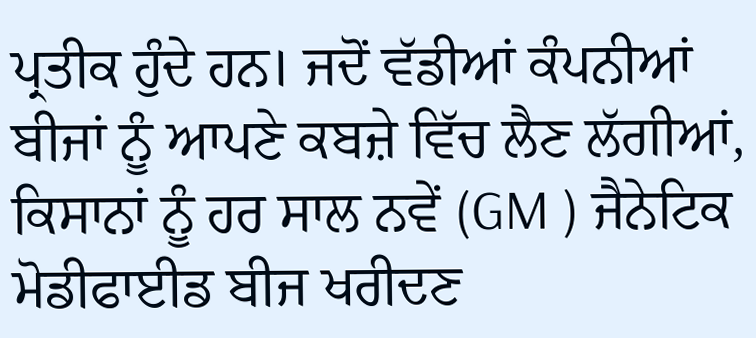ਪ੍ਰਤੀਕ ਹੁੰਦੇ ਹਨ। ਜਦੋਂ ਵੱਡੀਆਂ ਕੰਪਨੀਆਂ ਬੀਜਾਂ ਨੂੰ ਆਪਣੇ ਕਬਜ਼ੇ ਵਿੱਚ ਲੈਣ ਲੱਗੀਆਂ, ਕਿਸਾਨਾਂ ਨੂੰ ਹਰ ਸਾਲ ਨਵੇਂ (GM ) ਜੈਨੇਟਿਕ ਮੋਡੀਫਾਈਡ ਬੀਜ ਖਰੀਦਣ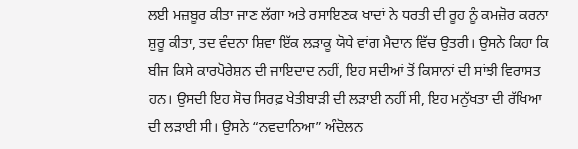ਲਈ ਮਜ਼ਬੂਰ ਕੀਤਾ ਜਾਣ ਲੱਗਾ ਅਤੇ ਰਸਾਇਣਕ ਖਾਦਾਂ ਨੇ ਧਰਤੀ ਦੀ ਰੂਹ ਨੂੰ ਕਮਜ਼ੋਰ ਕਰਨਾ ਸ਼ੁਰੂ ਕੀਤਾ, ਤਦ ਵੰਦਨਾ ਸ਼ਿਵਾ ਇੱਕ ਲੜਾਕੂ ਯੋਧੇ ਵਾਂਗ ਮੈਦਾਨ ਵਿੱਚ ਉਤਰੀ। ਉਸਨੇ ਕਿਹਾ ਕਿ ਬੀਜ ਕਿਸੇ ਕਾਰਪੋਰੇਸ਼ਨ ਦੀ ਜਾਇਦਾਦ ਨਹੀਂ, ਇਹ ਸਦੀਆਂ ਤੋਂ ਕਿਸਾਨਾਂ ਦੀ ਸਾਂਝੀ ਵਿਰਾਸਤ ਹਨ। ਉਸਦੀ ਇਹ ਸੋਚ ਸਿਰਫ਼ ਖੇਤੀਬਾੜੀ ਦੀ ਲੜਾਈ ਨਹੀਂ ਸੀ, ਇਹ ਮਨੁੱਖਤਾ ਦੀ ਰੱਖਿਆ ਦੀ ਲੜਾਈ ਸੀ। ਉਸਨੇ “ਨਵਦਾਨਿਆ” ਅੰਦੋਲਨ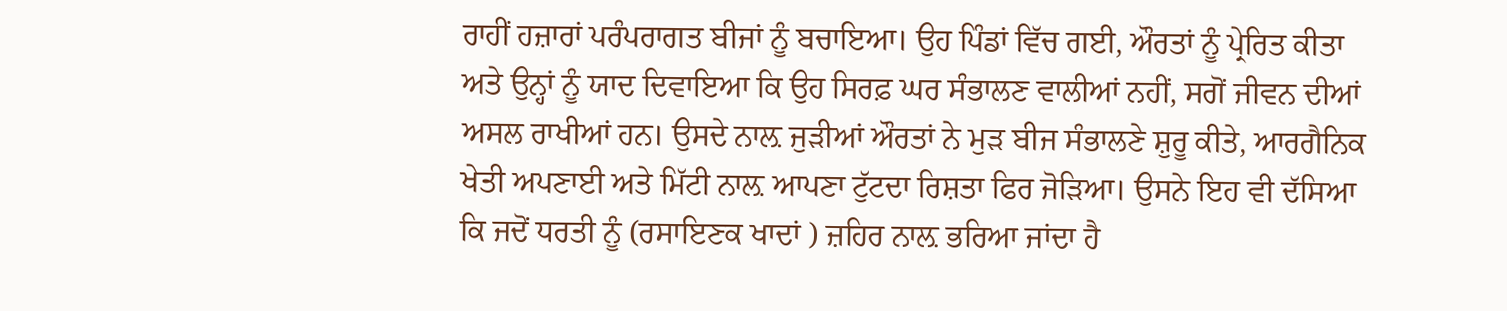ਰਾਹੀਂ ਹਜ਼ਾਰਾਂ ਪਰੰਪਰਾਗਤ ਬੀਜਾਂ ਨੂੰ ਬਚਾਇਆ। ਉਹ ਪਿੰਡਾਂ ਵਿੱਚ ਗਈ, ਔਰਤਾਂ ਨੂੰ ਪ੍ਰੇਰਿਤ ਕੀਤਾ ਅਤੇ ਉਨ੍ਹਾਂ ਨੂੰ ਯਾਦ ਦਿਵਾਇਆ ਕਿ ਉਹ ਸਿਰਫ਼ ਘਰ ਸੰਭਾਲਣ ਵਾਲੀਆਂ ਨਹੀਂ, ਸਗੋਂ ਜੀਵਨ ਦੀਆਂ ਅਸਲ ਰਾਖੀਆਂ ਹਨ। ਉਸਦੇ ਨਾਲ਼ ਜੁੜੀਆਂ ਔਰਤਾਂ ਨੇ ਮੁੜ ਬੀਜ ਸੰਭਾਲਣੇ ਸ਼ੁਰੂ ਕੀਤੇ, ਆਰਗੈਨਿਕ ਖੇਤੀ ਅਪਣਾਈ ਅਤੇ ਮਿੱਟੀ ਨਾਲ਼ ਆਪਣਾ ਟੁੱਟਦਾ ਰਿਸ਼ਤਾ ਫਿਰ ਜੋੜਿਆ। ਉਸਨੇ ਇਹ ਵੀ ਦੱਸਿਆ ਕਿ ਜਦੋਂ ਧਰਤੀ ਨੂੰ (ਰਸਾਇਣਕ ਖਾਦਾਂ ) ਜ਼ਹਿਰ ਨਾਲ਼ ਭਰਿਆ ਜਾਂਦਾ ਹੈ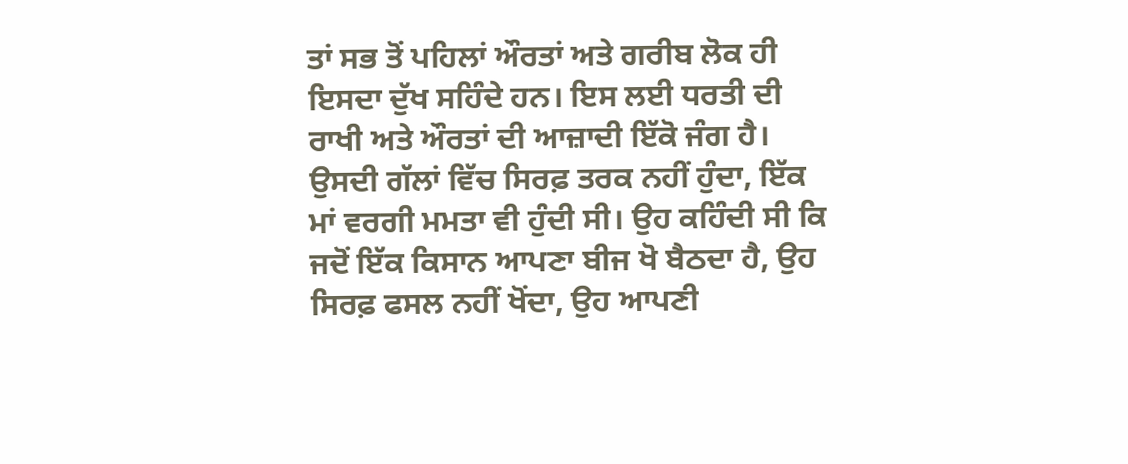ਤਾਂ ਸਭ ਤੋਂ ਪਹਿਲਾਂ ਔਰਤਾਂ ਅਤੇ ਗਰੀਬ ਲੋਕ ਹੀ ਇਸਦਾ ਦੁੱਖ ਸਹਿੰਦੇ ਹਨ। ਇਸ ਲਈ ਧਰਤੀ ਦੀ ਰਾਖੀ ਅਤੇ ਔਰਤਾਂ ਦੀ ਆਜ਼ਾਦੀ ਇੱਕੋ ਜੰਗ ਹੈ। ਉਸਦੀ ਗੱਲਾਂ ਵਿੱਚ ਸਿਰਫ਼ ਤਰਕ ਨਹੀਂ ਹੁੰਦਾ, ਇੱਕ ਮਾਂ ਵਰਗੀ ਮਮਤਾ ਵੀ ਹੁੰਦੀ ਸੀ। ਉਹ ਕਹਿੰਦੀ ਸੀ ਕਿ ਜਦੋਂ ਇੱਕ ਕਿਸਾਨ ਆਪਣਾ ਬੀਜ ਖੋ ਬੈਠਦਾ ਹੈ, ਉਹ ਸਿਰਫ਼ ਫਸਲ ਨਹੀਂ ਖੋਂਦਾ, ਉਹ ਆਪਣੀ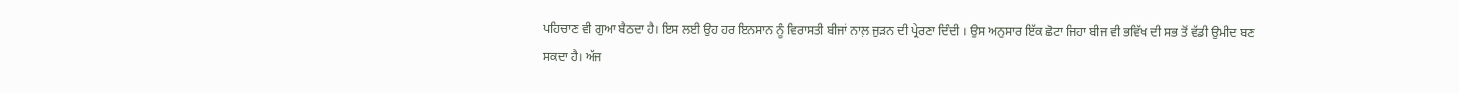ਪਹਿਚਾਣ ਵੀ ਗੁਆ ਬੈਠਦਾ ਹੈ। ਇਸ ਲਈ ਉਹ ਹਰ ਇਨਸਾਨ ਨੂੰ ਵਿਰਾਸਤੀ ਬੀਜਾਂ ਨਾਲ਼ ਜੁੜਨ ਦੀ ਪ੍ਰੇਰਣਾ ਦਿੰਦੀ । ਉਸ ਅਨੁਸਾਰ ਇੱਕ ਛੋਟਾ ਜਿਹਾ ਬੀਜ ਵੀ ਭਵਿੱਖ ਦੀ ਸਭ ਤੋਂ ਵੱਡੀ ਉਮੀਦ ਬਣ ਸਕਦਾ ਹੈ। ਅੱਜ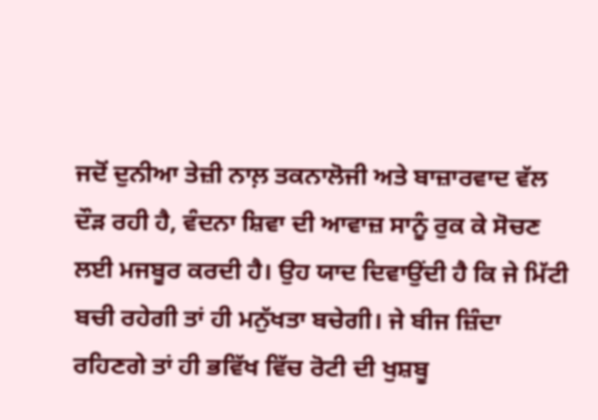ਜਦੋਂ ਦੁਨੀਆ ਤੇਜ਼ੀ ਨਾਲ਼ ਤਕਨਾਲੋਜੀ ਅਤੇ ਬਾਜ਼ਾਰਵਾਦ ਵੱਲ ਦੌੜ ਰਹੀ ਹੈ, ਵੰਦਨਾ ਸ਼ਿਵਾ ਦੀ ਆਵਾਜ਼ ਸਾਨੂੰ ਰੁਕ ਕੇ ਸੋਚਣ ਲਈ ਮਜਬੂਰ ਕਰਦੀ ਹੈ। ਉਹ ਯਾਦ ਦਿਵਾਉਂਦੀ ਹੈ ਕਿ ਜੇ ਮਿੱਟੀ ਬਚੀ ਰਹੇਗੀ ਤਾਂ ਹੀ ਮਨੁੱਖਤਾ ਬਚੇਗੀ। ਜੇ ਬੀਜ ਜ਼ਿੰਦਾ ਰਹਿਣਗੇ ਤਾਂ ਹੀ ਭਵਿੱਖ ਵਿੱਚ ਰੋਟੀ ਦੀ ਖੁਸ਼ਬੂ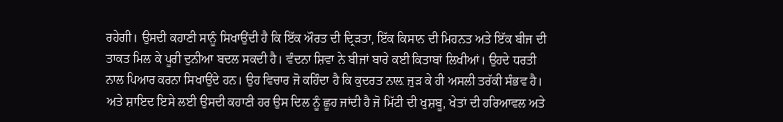ਰਹੇਗੀ। ਉਸਦੀ ਕਹਾਣੀ ਸਾਨੂੰ ਸਿਖਾਉਂਦੀ ਹੈ ਕਿ ਇੱਕ ਔਰਤ ਦੀ ਦ੍ਰਿੜਤਾ, ਇੱਕ ਕਿਸਾਨ ਦੀ ਮਿਹਨਤ ਅਤੇ ਇੱਕ ਬੀਜ ਦੀ ਤਾਕਤ ਮਿਲ ਕੇ ਪੂਰੀ ਦੁਨੀਆ ਬਦਲ ਸਕਦੀ ਹੈ। ਵੰਦਨਾ ਸ਼ਿਵਾ ਨੇ ਬੀਜਾਂ ਬਾਰੇ ਕਈ ਕਿਤਾਬਾਂ ਲਿਖੀਆਂ। ਉਹਦੇ ਧਰਤੀ ਨਾਲ ਪਿਆਰ ਕਰਨਾ ਸਿਖਾਉਂਦੇ ਹਨ। ਉਹ ਵਿਚਾਰ ਜੋ ਕਹਿੰਦਾ ਹੈ ਕਿ ਕੁਦਰਤ ਨਾਲ਼ ਜੁੜ ਕੇ ਹੀ ਅਸਲੀ ਤਰੱਕੀ ਸੰਭਵ ਹੈ। ਅਤੇ ਸ਼ਾਇਦ ਇਸੇ ਲਈ ਉਸਦੀ ਕਹਾਣੀ ਹਰ ਉਸ ਦਿਲ ਨੂੰ ਛੂਹ ਜਾਂਦੀ ਹੈ ਜੋ ਮਿੱਟੀ ਦੀ ਖੁਸ਼ਬੂ, ਖੇਤਾਂ ਦੀ ਹਰਿਆਵਲ ਅਤੇ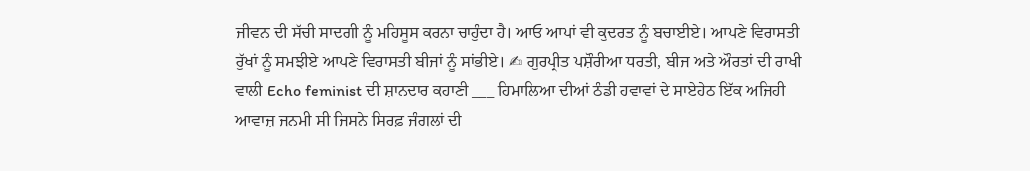ਜੀਵਨ ਦੀ ਸੱਚੀ ਸਾਦਗੀ ਨੂੰ ਮਹਿਸੂਸ ਕਰਨਾ ਚਾਹੁੰਦਾ ਹੈ। ਆਓ ਆਪਾਂ ਵੀ ਕੁਦਰਤ ਨੂੰ ਬਚਾਈਏ। ਆਪਣੇ ਵਿਰਾਸਤੀ ਰੁੱਖਾਂ ਨੂੰ ਸਮਝੀਏ ਆਪਣੇ ਵਿਰਾਸਤੀ ਬੀਜਾਂ ਨੂੰ ਸਾਂਭੀਏ। ✍ ਗੁਰਪ੍ਰੀਤ ਪਸ਼ੌਰੀਆ ਧਰਤੀ, ਬੀਜ ਅਤੇ ਔਰਤਾਂ ਦੀ ਰਾਖੀ ਵਾਲੀ Echo feminist ਦੀ ਸ਼ਾਨਦਾਰ ਕਹਾਣੀ ___ ਹਿਮਾਲਿਆ ਦੀਆਂ ਠੰਡੀ ਹਵਾਵਾਂ ਦੇ ਸਾਏਹੇਠ ਇੱਕ ਅਜਿਹੀ ਆਵਾਜ਼ ਜਨਮੀ ਸੀ ਜਿਸਨੇ ਸਿਰਫ਼ ਜੰਗਲਾਂ ਦੀ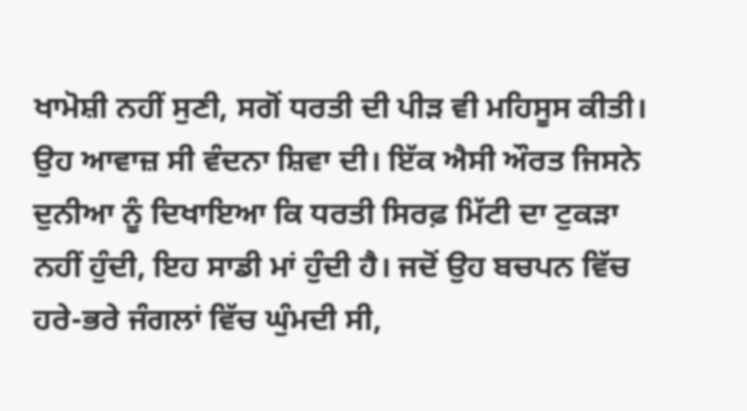ਖਾਮੋਸ਼ੀ ਨਹੀਂ ਸੁਣੀ, ਸਗੋਂ ਧਰਤੀ ਦੀ ਪੀੜ ਵੀ ਮਹਿਸੂਸ ਕੀਤੀ। ਉਹ ਆਵਾਜ਼ ਸੀ ਵੰਦਨਾ ਸ਼ਿਵਾ ਦੀ। ਇੱਕ ਐਸੀ ਔਰਤ ਜਿਸਨੇ ਦੁਨੀਆ ਨੂੰ ਦਿਖਾਇਆ ਕਿ ਧਰਤੀ ਸਿਰਫ਼ ਮਿੱਟੀ ਦਾ ਟੁਕੜਾ ਨਹੀਂ ਹੁੰਦੀ, ਇਹ ਸਾਡੀ ਮਾਂ ਹੁੰਦੀ ਹੈ। ਜਦੋਂ ਉਹ ਬਚਪਨ ਵਿੱਚ ਹਰੇ-ਭਰੇ ਜੰਗਲਾਂ ਵਿੱਚ ਘੁੰਮਦੀ ਸੀ,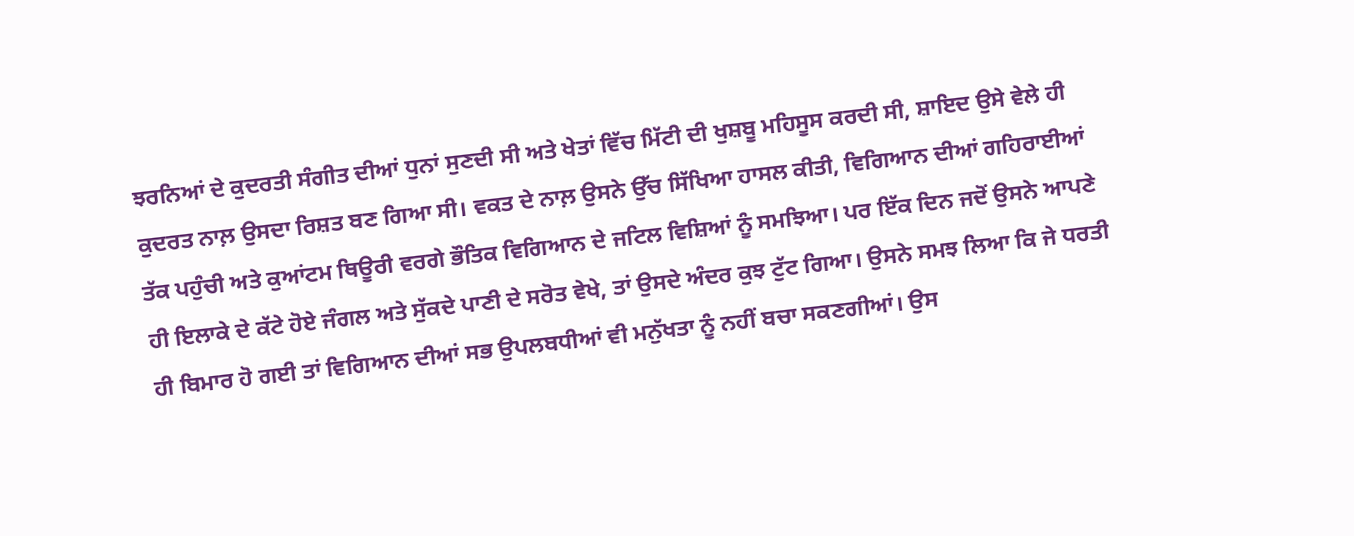ਝਰਨਿਆਂ ਦੇ ਕੁਦਰਤੀ ਸੰਗੀਤ ਦੀਆਂ ਧੁਨਾਂ ਸੁਣਦੀ ਸੀ ਅਤੇ ਖੇਤਾਂ ਵਿੱਚ ਮਿੱਟੀ ਦੀ ਖੁਸ਼ਬੂ ਮਹਿਸੂਸ ਕਰਦੀ ਸੀ, ਸ਼ਾਇਦ ਉਸੇ ਵੇਲੇ ਹੀ ਕੁਦਰਤ ਨਾਲ਼ ਉਸਦਾ ਰਿਸ਼ਤ ਬਣ ਗਿਆ ਸੀ। ਵਕਤ ਦੇ ਨਾਲ਼ ਉਸਨੇ ਉੱਚ ਸਿੱਖਿਆ ਹਾਸਲ ਕੀਤੀ, ਵਿਗਿਆਨ ਦੀਆਂ ਗਹਿਰਾਈਆਂ ਤੱਕ ਪਹੁੰਚੀ ਅਤੇ ਕੁਆਂਟਮ ਥਿਊਰੀ ਵਰਗੇ ਭੌਤਿਕ ਵਿਗਿਆਨ ਦੇ ਜਟਿਲ ਵਿਸ਼ਿਆਂ ਨੂੰ ਸਮਝਿਆ। ਪਰ ਇੱਕ ਦਿਨ ਜਦੋਂ ਉਸਨੇ ਆਪਣੇ ਹੀ ਇਲਾਕੇ ਦੇ ਕੱਟੇ ਹੋਏ ਜੰਗਲ ਅਤੇ ਸੁੱਕਦੇ ਪਾਣੀ ਦੇ ਸਰੋਤ ਵੇਖੇ, ਤਾਂ ਉਸਦੇ ਅੰਦਰ ਕੁਝ ਟੁੱਟ ਗਿਆ। ਉਸਨੇ ਸਮਝ ਲਿਆ ਕਿ ਜੇ ਧਰਤੀ ਹੀ ਬਿਮਾਰ ਹੋ ਗਈ ਤਾਂ ਵਿਗਿਆਨ ਦੀਆਂ ਸਭ ਉਪਲਬਧੀਆਂ ਵੀ ਮਨੁੱਖਤਾ ਨੂੰ ਨਹੀਂ ਬਚਾ ਸਕਣਗੀਆਂ। ਉਸ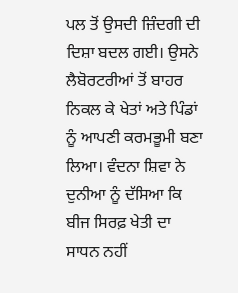ਪਲ ਤੋਂ ਉਸਦੀ ਜ਼ਿੰਦਗੀ ਦੀ ਦਿਸ਼ਾ ਬਦਲ ਗਈ। ਉਸਨੇ ਲੈਬੋਰਟਰੀਆਂ ਤੋਂ ਬਾਹਰ ਨਿਕਲ ਕੇ ਖੇਤਾਂ ਅਤੇ ਪਿੰਡਾਂ ਨੂੰ ਆਪਣੀ ਕਰਮਭੂਮੀ ਬਣਾ ਲਿਆ। ਵੰਦਨਾ ਸ਼ਿਵਾ ਨੇ ਦੁਨੀਆ ਨੂੰ ਦੱਸਿਆ ਕਿ ਬੀਜ ਸਿਰਫ਼ ਖੇਤੀ ਦਾ ਸਾਧਨ ਨਹੀਂ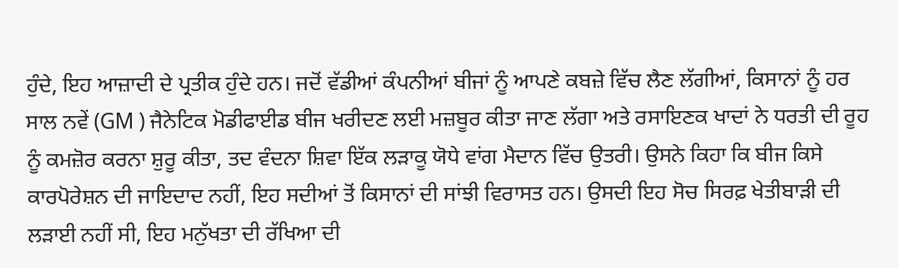ਹੁੰਦੇ, ਇਹ ਆਜ਼ਾਦੀ ਦੇ ਪ੍ਰਤੀਕ ਹੁੰਦੇ ਹਨ। ਜਦੋਂ ਵੱਡੀਆਂ ਕੰਪਨੀਆਂ ਬੀਜਾਂ ਨੂੰ ਆਪਣੇ ਕਬਜ਼ੇ ਵਿੱਚ ਲੈਣ ਲੱਗੀਆਂ, ਕਿਸਾਨਾਂ ਨੂੰ ਹਰ ਸਾਲ ਨਵੇਂ (GM ) ਜੈਨੇਟਿਕ ਮੋਡੀਫਾਈਡ ਬੀਜ ਖਰੀਦਣ ਲਈ ਮਜ਼ਬੂਰ ਕੀਤਾ ਜਾਣ ਲੱਗਾ ਅਤੇ ਰਸਾਇਣਕ ਖਾਦਾਂ ਨੇ ਧਰਤੀ ਦੀ ਰੂਹ ਨੂੰ ਕਮਜ਼ੋਰ ਕਰਨਾ ਸ਼ੁਰੂ ਕੀਤਾ, ਤਦ ਵੰਦਨਾ ਸ਼ਿਵਾ ਇੱਕ ਲੜਾਕੂ ਯੋਧੇ ਵਾਂਗ ਮੈਦਾਨ ਵਿੱਚ ਉਤਰੀ। ਉਸਨੇ ਕਿਹਾ ਕਿ ਬੀਜ ਕਿਸੇ ਕਾਰਪੋਰੇਸ਼ਨ ਦੀ ਜਾਇਦਾਦ ਨਹੀਂ, ਇਹ ਸਦੀਆਂ ਤੋਂ ਕਿਸਾਨਾਂ ਦੀ ਸਾਂਝੀ ਵਿਰਾਸਤ ਹਨ। ਉਸਦੀ ਇਹ ਸੋਚ ਸਿਰਫ਼ ਖੇਤੀਬਾੜੀ ਦੀ ਲੜਾਈ ਨਹੀਂ ਸੀ, ਇਹ ਮਨੁੱਖਤਾ ਦੀ ਰੱਖਿਆ ਦੀ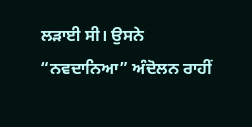ਲੜਾਈ ਸੀ। ਉਸਨੇ “ਨਵਦਾਨਿਆ” ਅੰਦੋਲਨ ਰਾਹੀਂ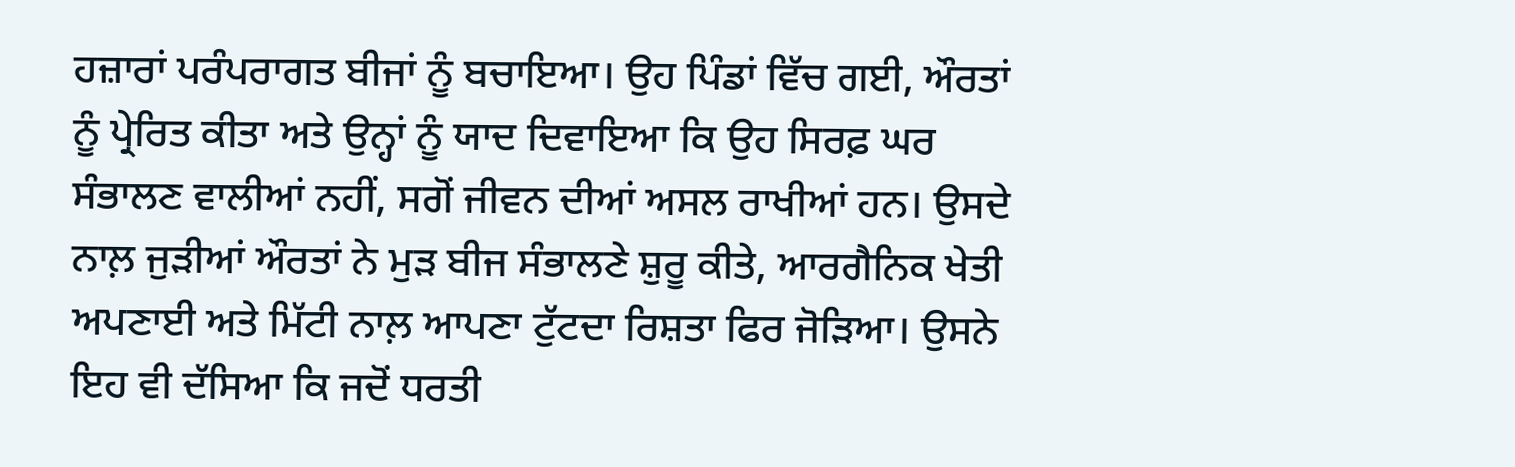ਹਜ਼ਾਰਾਂ ਪਰੰਪਰਾਗਤ ਬੀਜਾਂ ਨੂੰ ਬਚਾਇਆ। ਉਹ ਪਿੰਡਾਂ ਵਿੱਚ ਗਈ, ਔਰਤਾਂ ਨੂੰ ਪ੍ਰੇਰਿਤ ਕੀਤਾ ਅਤੇ ਉਨ੍ਹਾਂ ਨੂੰ ਯਾਦ ਦਿਵਾਇਆ ਕਿ ਉਹ ਸਿਰਫ਼ ਘਰ ਸੰਭਾਲਣ ਵਾਲੀਆਂ ਨਹੀਂ, ਸਗੋਂ ਜੀਵਨ ਦੀਆਂ ਅਸਲ ਰਾਖੀਆਂ ਹਨ। ਉਸਦੇ ਨਾਲ਼ ਜੁੜੀਆਂ ਔਰਤਾਂ ਨੇ ਮੁੜ ਬੀਜ ਸੰਭਾਲਣੇ ਸ਼ੁਰੂ ਕੀਤੇ, ਆਰਗੈਨਿਕ ਖੇਤੀ ਅਪਣਾਈ ਅਤੇ ਮਿੱਟੀ ਨਾਲ਼ ਆਪਣਾ ਟੁੱਟਦਾ ਰਿਸ਼ਤਾ ਫਿਰ ਜੋੜਿਆ। ਉਸਨੇ ਇਹ ਵੀ ਦੱਸਿਆ ਕਿ ਜਦੋਂ ਧਰਤੀ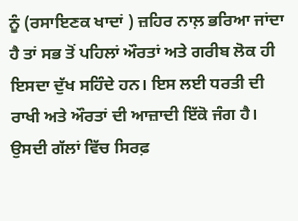ਨੂੰ (ਰਸਾਇਣਕ ਖਾਦਾਂ ) ਜ਼ਹਿਰ ਨਾਲ਼ ਭਰਿਆ ਜਾਂਦਾ ਹੈ ਤਾਂ ਸਭ ਤੋਂ ਪਹਿਲਾਂ ਔਰਤਾਂ ਅਤੇ ਗਰੀਬ ਲੋਕ ਹੀ ਇਸਦਾ ਦੁੱਖ ਸਹਿੰਦੇ ਹਨ। ਇਸ ਲਈ ਧਰਤੀ ਦੀ ਰਾਖੀ ਅਤੇ ਔਰਤਾਂ ਦੀ ਆਜ਼ਾਦੀ ਇੱਕੋ ਜੰਗ ਹੈ। ਉਸਦੀ ਗੱਲਾਂ ਵਿੱਚ ਸਿਰਫ਼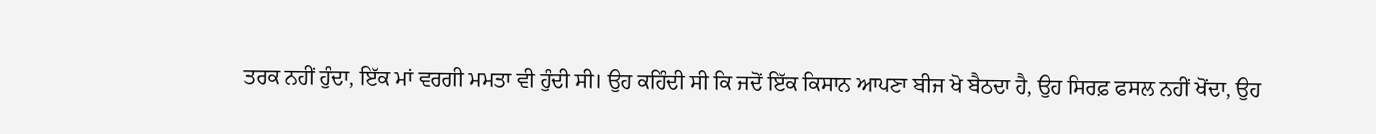ਤਰਕ ਨਹੀਂ ਹੁੰਦਾ, ਇੱਕ ਮਾਂ ਵਰਗੀ ਮਮਤਾ ਵੀ ਹੁੰਦੀ ਸੀ। ਉਹ ਕਹਿੰਦੀ ਸੀ ਕਿ ਜਦੋਂ ਇੱਕ ਕਿਸਾਨ ਆਪਣਾ ਬੀਜ ਖੋ ਬੈਠਦਾ ਹੈ, ਉਹ ਸਿਰਫ਼ ਫਸਲ ਨਹੀਂ ਖੋਂਦਾ, ਉਹ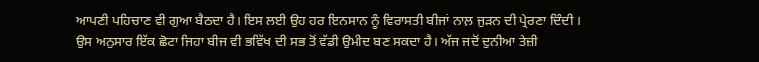ਆਪਣੀ ਪਹਿਚਾਣ ਵੀ ਗੁਆ ਬੈਠਦਾ ਹੈ। ਇਸ ਲਈ ਉਹ ਹਰ ਇਨਸਾਨ ਨੂੰ ਵਿਰਾਸਤੀ ਬੀਜਾਂ ਨਾਲ਼ ਜੁੜਨ ਦੀ ਪ੍ਰੇਰਣਾ ਦਿੰਦੀ । ਉਸ ਅਨੁਸਾਰ ਇੱਕ ਛੋਟਾ ਜਿਹਾ ਬੀਜ ਵੀ ਭਵਿੱਖ ਦੀ ਸਭ ਤੋਂ ਵੱਡੀ ਉਮੀਦ ਬਣ ਸਕਦਾ ਹੈ। ਅੱਜ ਜਦੋਂ ਦੁਨੀਆ ਤੇਜ਼ੀ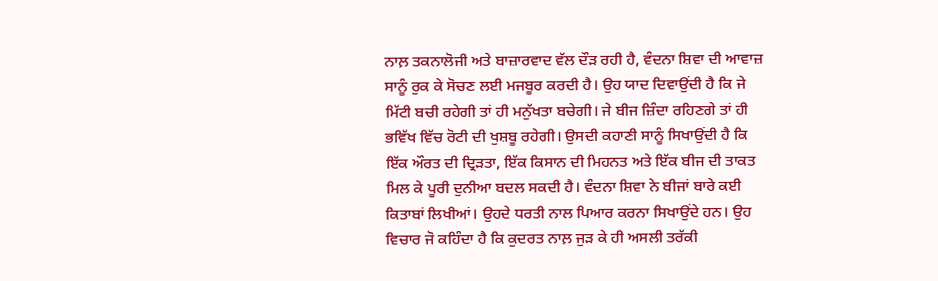ਨਾਲ਼ ਤਕਨਾਲੋਜੀ ਅਤੇ ਬਾਜ਼ਾਰਵਾਦ ਵੱਲ ਦੌੜ ਰਹੀ ਹੈ, ਵੰਦਨਾ ਸ਼ਿਵਾ ਦੀ ਆਵਾਜ਼ ਸਾਨੂੰ ਰੁਕ ਕੇ ਸੋਚਣ ਲਈ ਮਜਬੂਰ ਕਰਦੀ ਹੈ। ਉਹ ਯਾਦ ਦਿਵਾਉਂਦੀ ਹੈ ਕਿ ਜੇ ਮਿੱਟੀ ਬਚੀ ਰਹੇਗੀ ਤਾਂ ਹੀ ਮਨੁੱਖਤਾ ਬਚੇਗੀ। ਜੇ ਬੀਜ ਜ਼ਿੰਦਾ ਰਹਿਣਗੇ ਤਾਂ ਹੀ ਭਵਿੱਖ ਵਿੱਚ ਰੋਟੀ ਦੀ ਖੁਸ਼ਬੂ ਰਹੇਗੀ। ਉਸਦੀ ਕਹਾਣੀ ਸਾਨੂੰ ਸਿਖਾਉਂਦੀ ਹੈ ਕਿ ਇੱਕ ਔਰਤ ਦੀ ਦ੍ਰਿੜਤਾ, ਇੱਕ ਕਿਸਾਨ ਦੀ ਮਿਹਨਤ ਅਤੇ ਇੱਕ ਬੀਜ ਦੀ ਤਾਕਤ ਮਿਲ ਕੇ ਪੂਰੀ ਦੁਨੀਆ ਬਦਲ ਸਕਦੀ ਹੈ। ਵੰਦਨਾ ਸ਼ਿਵਾ ਨੇ ਬੀਜਾਂ ਬਾਰੇ ਕਈ ਕਿਤਾਬਾਂ ਲਿਖੀਆਂ। ਉਹਦੇ ਧਰਤੀ ਨਾਲ ਪਿਆਰ ਕਰਨਾ ਸਿਖਾਉਂਦੇ ਹਨ। ਉਹ ਵਿਚਾਰ ਜੋ ਕਹਿੰਦਾ ਹੈ ਕਿ ਕੁਦਰਤ ਨਾਲ਼ ਜੁੜ ਕੇ ਹੀ ਅਸਲੀ ਤਰੱਕੀ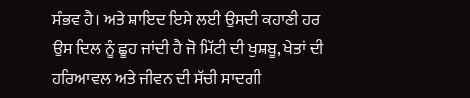ਸੰਭਵ ਹੈ। ਅਤੇ ਸ਼ਾਇਦ ਇਸੇ ਲਈ ਉਸਦੀ ਕਹਾਣੀ ਹਰ ਉਸ ਦਿਲ ਨੂੰ ਛੂਹ ਜਾਂਦੀ ਹੈ ਜੋ ਮਿੱਟੀ ਦੀ ਖੁਸ਼ਬੂ, ਖੇਤਾਂ ਦੀ ਹਰਿਆਵਲ ਅਤੇ ਜੀਵਨ ਦੀ ਸੱਚੀ ਸਾਦਗੀ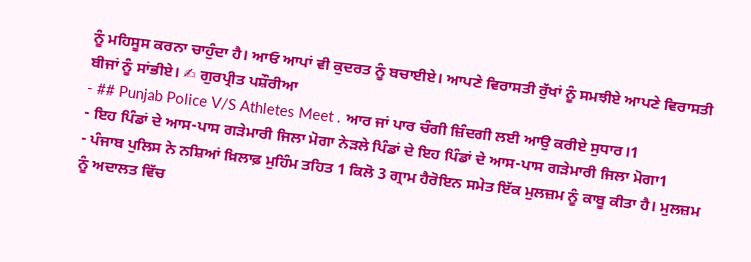ਨੂੰ ਮਹਿਸੂਸ ਕਰਨਾ ਚਾਹੁੰਦਾ ਹੈ। ਆਓ ਆਪਾਂ ਵੀ ਕੁਦਰਤ ਨੂੰ ਬਚਾਈਏ। ਆਪਣੇ ਵਿਰਾਸਤੀ ਰੁੱਖਾਂ ਨੂੰ ਸਮਝੀਏ ਆਪਣੇ ਵਿਰਾਸਤੀ ਬੀਜਾਂ ਨੂੰ ਸਾਂਭੀਏ। ✍ ਗੁਰਪ੍ਰੀਤ ਪਸ਼ੌਰੀਆ
- ## Punjab Police V/S Athletes Meet . ਆਰ ਜਾਂ ਪਾਰ ਚੰਗੀ ਜ਼ਿੰਦਗੀ ਲਈ ਆਉ ਕਰੀਏ ਸੁਧਾਰ।1
- ਇਹ ਪਿੰਡਾਂ ਦੇ ਆਸ-ਪਾਸ ਗੜੇਮਾਰੀ ਜਿਲਾ ਮੋਗਾ ਨੇੜਲੇ ਪਿੰਡਾਂ ਦੇ ਇਹ ਪਿੰਡਾਂ ਦੇ ਆਸ-ਪਾਸ ਗੜੇਮਾਰੀ ਜਿਲਾ ਮੋਗਾ1
- ਪੰਜਾਬ ਪੁਲਿਸ ਨੇ ਨਸ਼ਿਆਂ ਖ਼ਿਲਾਫ਼ ਮੁਹਿੰਮ ਤਹਿਤ 1 ਕਿਲੋ 3 ਗ੍ਰਾਮ ਹੈਰੋਇਨ ਸਮੇਤ ਇੱਕ ਮੁਲਜ਼ਮ ਨੂੰ ਕਾਬੂ ਕੀਤਾ ਹੈ। ਮੁਲਜ਼ਮ ਨੂੰ ਅਦਾਲਤ ਵਿੱਚ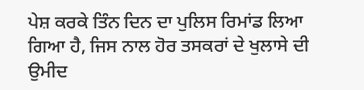ਪੇਸ਼ ਕਰਕੇ ਤਿੰਨ ਦਿਨ ਦਾ ਪੁਲਿਸ ਰਿਮਾਂਡ ਲਿਆ ਗਿਆ ਹੈ, ਜਿਸ ਨਾਲ ਹੋਰ ਤਸਕਰਾਂ ਦੇ ਖੁਲਾਸੇ ਦੀ ਉਮੀਦ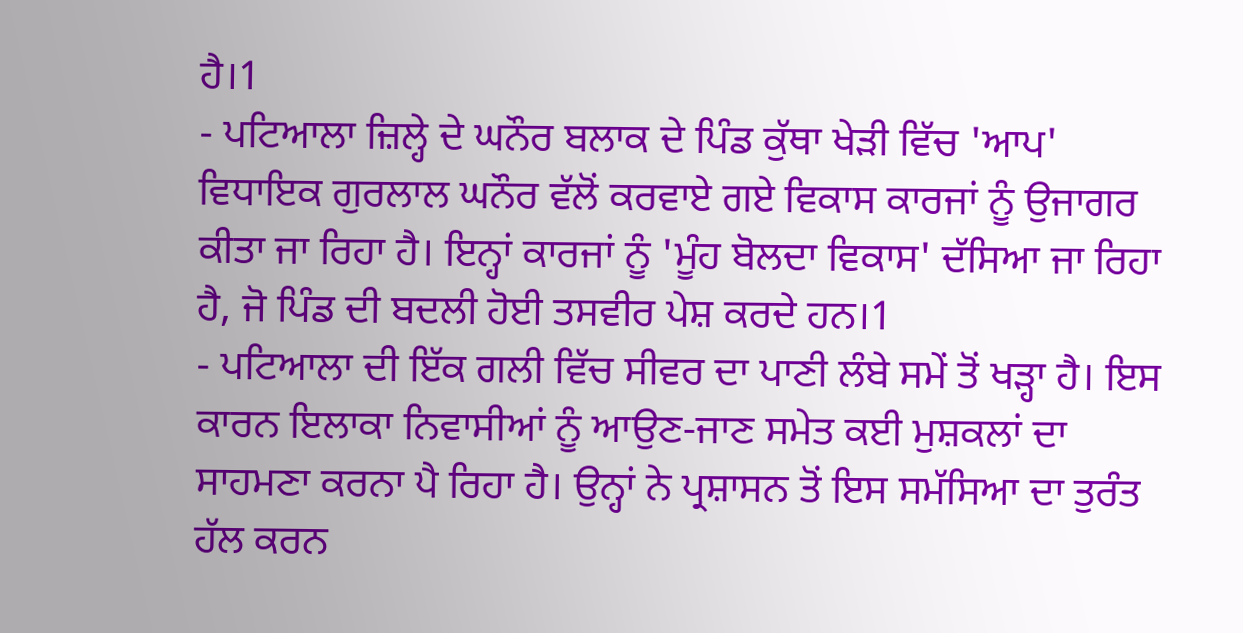ਹੈ।1
- ਪਟਿਆਲਾ ਜ਼ਿਲ੍ਹੇ ਦੇ ਘਨੌਰ ਬਲਾਕ ਦੇ ਪਿੰਡ ਕੁੱਥਾ ਖੇੜੀ ਵਿੱਚ 'ਆਪ' ਵਿਧਾਇਕ ਗੁਰਲਾਲ ਘਨੌਰ ਵੱਲੋਂ ਕਰਵਾਏ ਗਏ ਵਿਕਾਸ ਕਾਰਜਾਂ ਨੂੰ ਉਜਾਗਰ ਕੀਤਾ ਜਾ ਰਿਹਾ ਹੈ। ਇਨ੍ਹਾਂ ਕਾਰਜਾਂ ਨੂੰ 'ਮੂੰਹ ਬੋਲਦਾ ਵਿਕਾਸ' ਦੱਸਿਆ ਜਾ ਰਿਹਾ ਹੈ, ਜੋ ਪਿੰਡ ਦੀ ਬਦਲੀ ਹੋਈ ਤਸਵੀਰ ਪੇਸ਼ ਕਰਦੇ ਹਨ।1
- ਪਟਿਆਲਾ ਦੀ ਇੱਕ ਗਲੀ ਵਿੱਚ ਸੀਵਰ ਦਾ ਪਾਣੀ ਲੰਬੇ ਸਮੇਂ ਤੋਂ ਖੜ੍ਹਾ ਹੈ। ਇਸ ਕਾਰਨ ਇਲਾਕਾ ਨਿਵਾਸੀਆਂ ਨੂੰ ਆਉਣ-ਜਾਣ ਸਮੇਤ ਕਈ ਮੁਸ਼ਕਲਾਂ ਦਾ ਸਾਹਮਣਾ ਕਰਨਾ ਪੈ ਰਿਹਾ ਹੈ। ਉਨ੍ਹਾਂ ਨੇ ਪ੍ਰਸ਼ਾਸਨ ਤੋਂ ਇਸ ਸਮੱਸਿਆ ਦਾ ਤੁਰੰਤ ਹੱਲ ਕਰਨ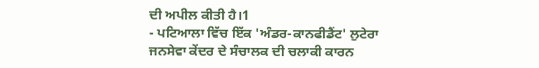ਦੀ ਅਪੀਲ ਕੀਤੀ ਹੈ।1
- ਪਟਿਆਲਾ ਵਿੱਚ ਇੱਕ 'ਅੰਡਰ-ਕਾਨਫੀਡੈਂਟ' ਲੁਟੇਰਾ ਜਨਸੇਵਾ ਕੇਂਦਰ ਦੇ ਸੰਚਾਲਕ ਦੀ ਚਲਾਕੀ ਕਾਰਨ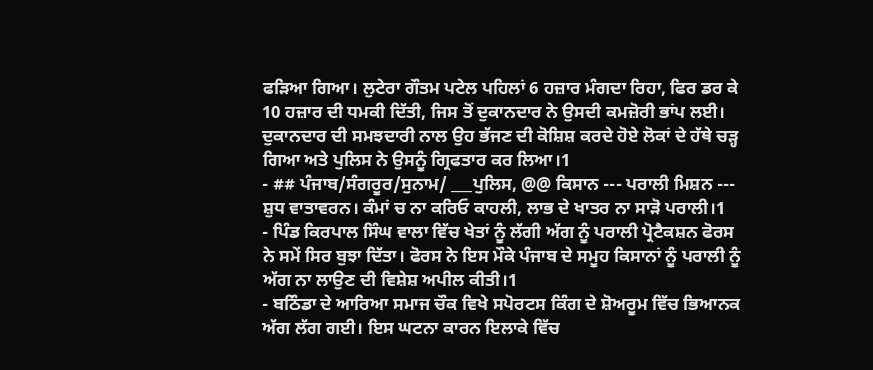ਫੜਿਆ ਗਿਆ। ਲੁਟੇਰਾ ਗੌਤਮ ਪਟੇਲ ਪਹਿਲਾਂ 6 ਹਜ਼ਾਰ ਮੰਗਦਾ ਰਿਹਾ, ਫਿਰ ਡਰ ਕੇ 10 ਹਜ਼ਾਰ ਦੀ ਧਮਕੀ ਦਿੱਤੀ, ਜਿਸ ਤੋਂ ਦੁਕਾਨਦਾਰ ਨੇ ਉਸਦੀ ਕਮਜ਼ੋਰੀ ਭਾਂਪ ਲਈ। ਦੁਕਾਨਦਾਰ ਦੀ ਸਮਝਦਾਰੀ ਨਾਲ ਉਹ ਭੱਜਣ ਦੀ ਕੋਸ਼ਿਸ਼ ਕਰਦੇ ਹੋਏ ਲੋਕਾਂ ਦੇ ਹੱਥੇ ਚੜ੍ਹ ਗਿਆ ਅਤੇ ਪੁਲਿਸ ਨੇ ਉਸਨੂੰ ਗ੍ਰਿਫਤਾਰ ਕਰ ਲਿਆ।1
- ## ਪੰਜਾਬ/ਸੰਗਰੂਰ/ਸੁਨਾਮ/ ___ਪੁਲਿਸ, @@ ਕਿਸਾਨ --- ਪਰਾਲੀ ਮਿਸ਼ਨ --- ਸ਼ੁਧ ਵਾਤਾਵਰਨ। ਕੰਮਾਂ ਚ ਨਾ ਕਰਿਓ ਕਾਹਲੀ, ਲਾਭ ਦੇ ਖਾਤਰ ਨਾ ਸਾੜੋ ਪਰਾਲੀ।1
- ਪਿੰਡ ਕਿਰਪਾਲ ਸਿੰਘ ਵਾਲਾ ਵਿੱਚ ਖੇਤਾਂ ਨੂੰ ਲੱਗੀ ਅੱਗ ਨੂੰ ਪਰਾਲੀ ਪ੍ਰੋਟੈਕਸ਼ਨ ਫੋਰਸ ਨੇ ਸਮੇਂ ਸਿਰ ਬੁਝਾ ਦਿੱਤਾ। ਫੋਰਸ ਨੇ ਇਸ ਮੌਕੇ ਪੰਜਾਬ ਦੇ ਸਮੂਹ ਕਿਸਾਨਾਂ ਨੂੰ ਪਰਾਲੀ ਨੂੰ ਅੱਗ ਨਾ ਲਾਉਣ ਦੀ ਵਿਸ਼ੇਸ਼ ਅਪੀਲ ਕੀਤੀ।1
- ਬਠਿੰਡਾ ਦੇ ਆਰਿਆ ਸਮਾਜ ਚੌਕ ਵਿਖੇ ਸਪੋਰਟਸ ਕਿੰਗ ਦੇ ਸ਼ੋਅਰੂਮ ਵਿੱਚ ਭਿਆਨਕ ਅੱਗ ਲੱਗ ਗਈ। ਇਸ ਘਟਨਾ ਕਾਰਨ ਇਲਾਕੇ ਵਿੱਚ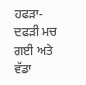ਹਫੜਾ-ਦਫੜੀ ਮਚ ਗਈ ਅਤੇ ਵੱਡਾ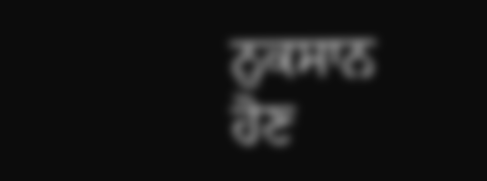ਨੁਕਸਾਨ ਹੋਣ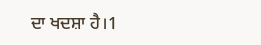ਦਾ ਖਦਸ਼ਾ ਹੈ।1